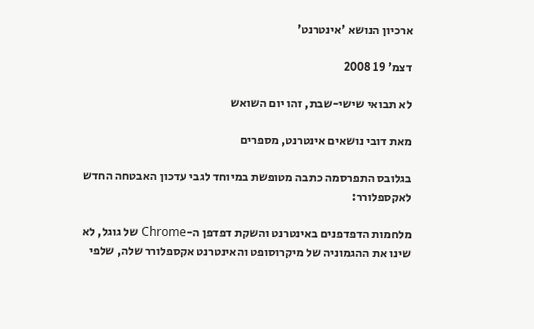ארכיון הנושא 'אינטרנט'

דצמ' 19 2008

לא תבואי שישי-שבת, זהו יום השואש

מאת דובי נושאים אינטרנט, מספרים

בגלובס התפרסמה כתבה מטופשת במיוחד לגבי עדכון האבטחה החדש לאקספלורר:

מלחמות הדפדפנים באינטרנט והשקת דפדפן ה-Chrome של גוגל, לא שינו את ההגמוניה של מיקרוסופט והאינטרנט אקספלורר שלה, שלפי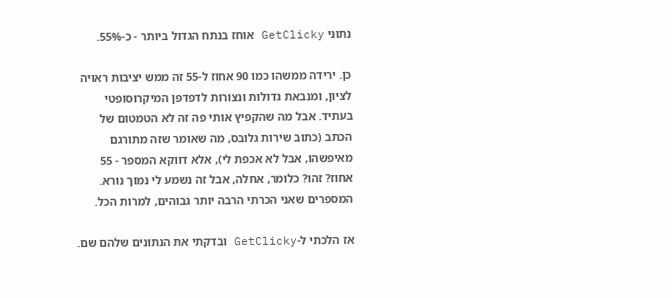נתוני GetClicky אוחז בנתח הגדול ביותר - כ-55%.

כן. ירידה ממשהו כמו 90 אחוז ל-55 זה ממש יציבות ראויה לציון, ומנבאת גדולות ונצורות לדפדפן המיקרוסופטי בעתיד. אבל מה שהקפיץ אותי פה זה לא הטמטום של הכתב (כתוב שירות גלובס, מה שאומר שזה מתורגם מאיפשהו, אבל לא אכפת לי), אלא דווקא המספר - 55 אחוז? זהו? כלומר, אחלה, אבל זה נשמע לי נמוך נורא. המספרים שאני הכרתי הרבה יותר גבוהים, למרות הכל.

אז הלכתי ל-GetClicky ובדקתי את הנתונים שלהם שם.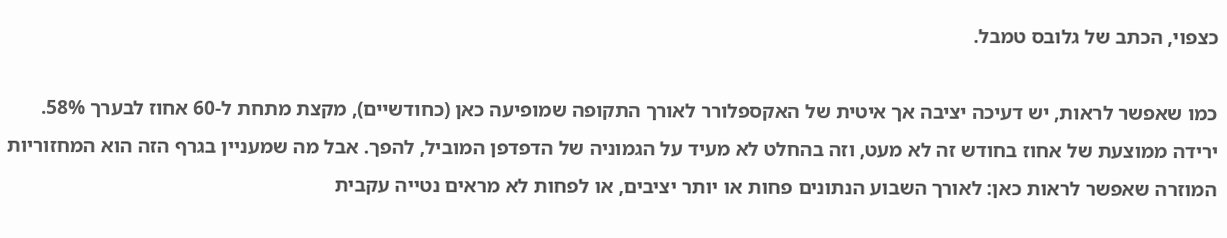כצפוי, הכתב של גלובס טמבל.

כמו שאפשר לראות, יש דעיכה יציבה אך איטית של האקספלורר לאורך התקופה שמופיעה כאן (כחודשיים), מקצת מתחת ל-60 אחוז לבערך 58%. ירידה ממוצעת של אחוז בחודש זה לא מעט, וזה בהחלט לא מעיד על הגמוניה של הדפדפן המוביל, להפך. אבל מה שמעניין בגרף הזה הוא המחזוריות המוזרה שאפשר לראות כאן: לאורך השבוע הנתונים פחות או יותר יציבים, או לפחות לא מראים נטייה עקבית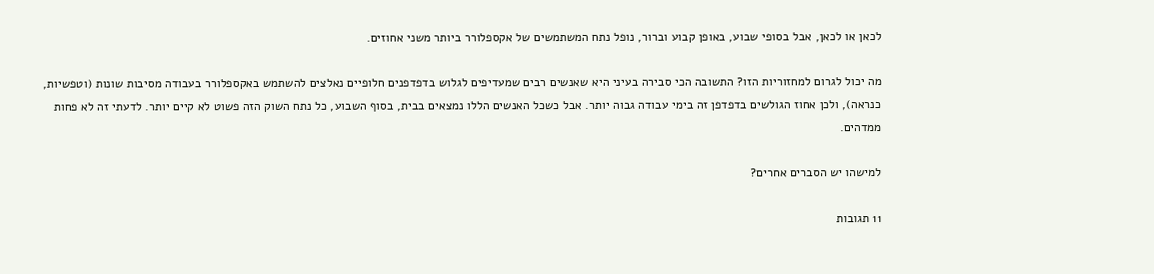לכאן או לכאן, אבל בסופי שבוע, באופן קבוע וברור, נופל נתח המשתמשים של אקספלורר ביותר משני אחוזים.

מה יכול לגרום למחזוריות הזו? התשובה הכי סבירה בעיני היא שאנשים רבים שמעדיפים לגלוש בדפדפנים חלופיים נאלצים להשתמש באקספלורר בעבודה מסיבות שונות (וטפשיות, כנראה), ולכן אחוז הגולשים בדפדפן זה בימי עבודה גבוה יותר. אבל כשכל האנשים הללו נמצאים בבית, בסוף השבוע, כל נתח השוק הזה פשוט לא קיים יותר. לדעתי זה לא פחות ממדהים.

למישהו יש הסברים אחרים?

11 תגובות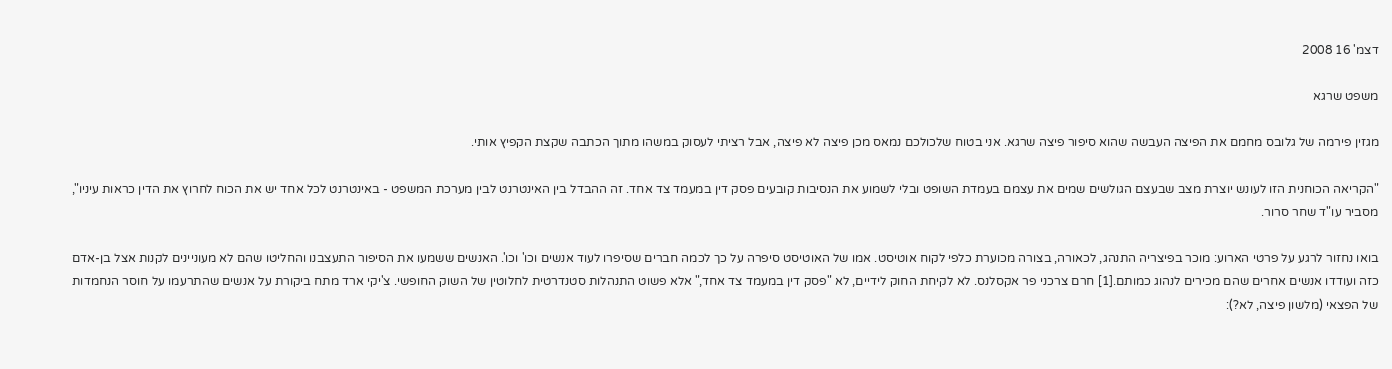דצמ' 16 2008

משפט שרגא

מגזין פירמה של גלובס מחמם את הפיצה העבשה שהוא סיפור פיצה שרגא. אני בטוח שלכולכם נמאס מכן פיצה לא פיצה, אבל רציתי לעסוק במשהו מתוך הכתבה שקצת הקפיץ אותי.

"הקריאה הכוחנית הזו לעונש יוצרת מצב שבעצם הגולשים שמים את עצמם בעמדת השופט ובלי לשמוע את הנסיבות קובעים פסק דין במעמד צד אחד. זה ההבדל בין האינטרנט לבין מערכת המשפט - באינטרנט לכל אחד יש את הכוח לחרוץ את הדין כראות עיניו", מסביר עו"ד שחר סרור.

בואו נחזור לרגע על פרטי הארוע: מוכר בפיצריה התנהג, לכאורה, בצורה מכוערת כלפי לקוח אוטיסט. אמו של האוטיסט סיפרה על כך לכמה חברים שסיפרו לעוד אנשים וכו' וכו'. האנשים ששמעו את הסיפור התעצבנו והחליטו שהם לא מעוניינים לקנות אצל בן-אדם כזה ועודדו אנשים אחרים שהם מכירים לנהוג כמותם.[1] חרם צרכני פר אקסלנס. לא לקיחת החוק לידיים, לא "פסק דין במעמד צד אחד," אלא פשוט התנהלות סטנדרטית לחלוטין של השוק החופשי. צ'יקי ארד מתח ביקורת על אנשים שהתרעמו על חוסר הנחמדות של הפצאי (מלשון פיצה, לא?):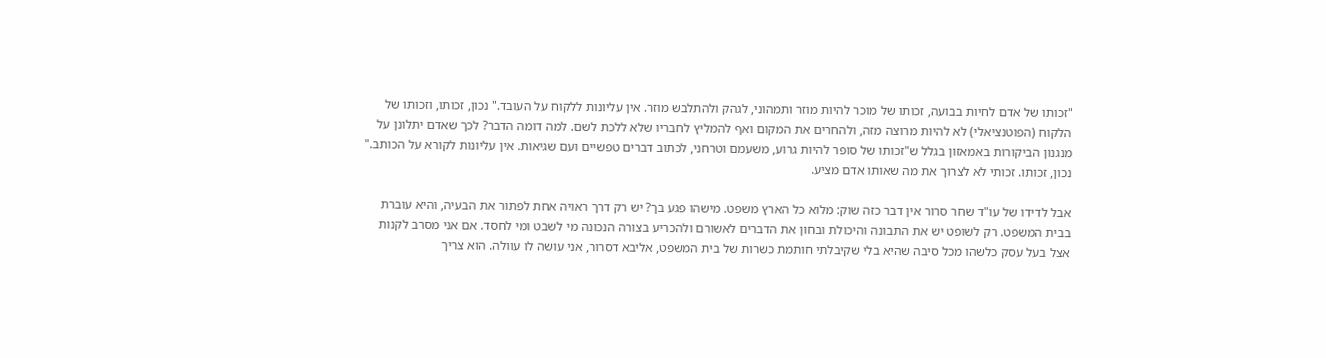"זכותו של אדם לחיות בבועה, זכותו של מוכר להיות מוזר ותמהוני, לגהק ולהתלבש מוזר. אין עליונות ללקוח על העובד." נכון, זכותו, וזכותו של הלקוח (הפוטנציאלי) לא להיות מרוצה מזה, ולהחרים את המקום ואף להמליץ לחבריו שלא ללכת לשם. למה דומה הדבר? לכך שאדם יתלונן על מנגנון הביקורות באמאזון בגלל ש"זכותו של סופר להיות גרוע, משעמם וטרחני, לכתוב דברים טפשיים ועם שגיאות. אין עליונות לקורא על הכותב." נכון, זכותו. זכותי לא לצרוך את מה שאותו אדם מציע.

אבל לדידו של עו"ד שחר סרור אין דבר כזה שוק: מלוא כל הארץ משפט. מישהו פגע בך? יש רק דרך ראויה אחת לפתור את הבעיה, והיא עוברת בבית המשפט. רק לשופט יש את התבונה והיכולת ובחון את הדברים לאשורם ולהכריע בצורה הנכונה מי לשבט ומי לחסד. אם אני מסרב לקנות אצל בעל עסק כלשהו מכל סיבה שהיא בלי שקיבלתי חותמת כשרות של בית המשפט, אליבא דסרור, אני עושה לו עוולה. הוא צריך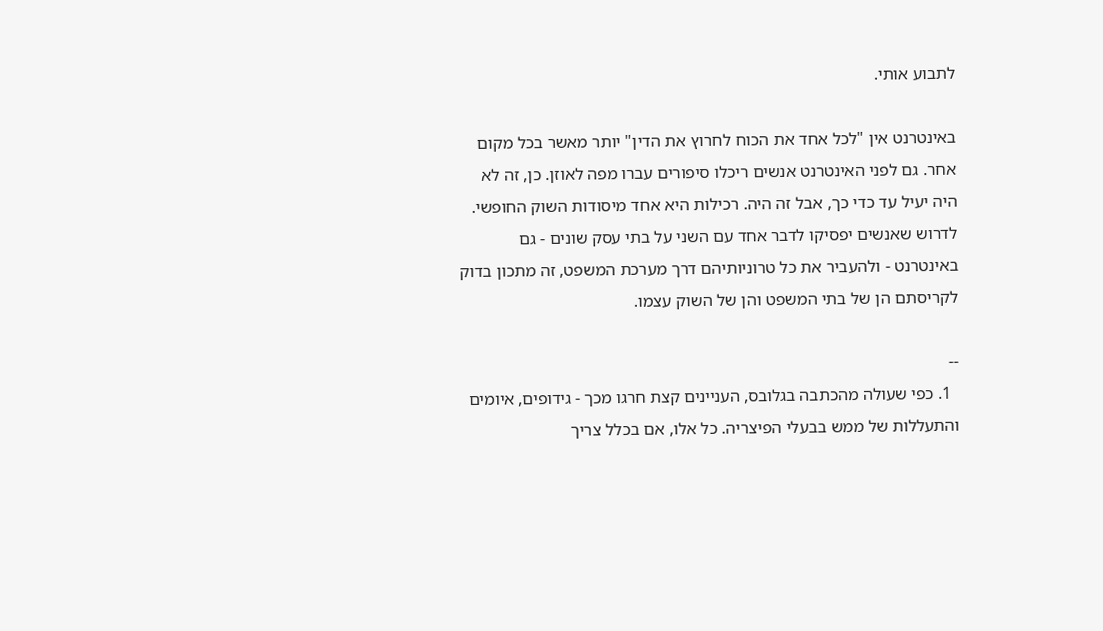לתבוע אותי.

באינטרנט אין "לכל אחד את הכוח לחרוץ את הדין" יותר מאשר בכל מקום אחר. גם לפני האינטרנט אנשים ריכלו סיפורים עברו מפה לאוזן. כן, זה לא היה יעיל עד כדי כך, אבל זה היה. רכילות היא אחד מיסודות השוק החופשי. לדרוש שאנשים יפסיקו לדבר אחד עם השני על בתי עסק שונים - גם באינטרנט - ולהעביר את כל טרוניותיהם דרך מערכת המשפט, זה מתכון בדוק לקריסתם הן של בתי המשפט והן של השוק עצמו.

--
  1. כפי שעולה מהכתבה בגלובס, העניינים קצת חרגו מכך - גידופים, איומים והתעללות של ממש בבעלי הפיצריה. כל אלו, אם בכלל צריך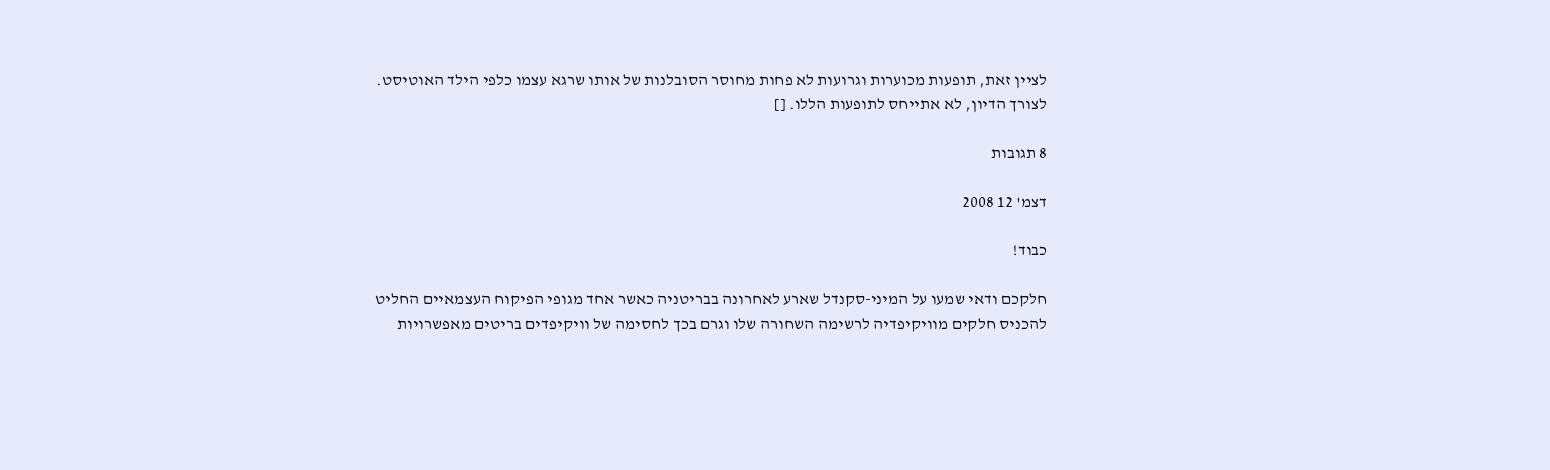לציין זאת, תופעות מכוערות וגרועות לא פחות מחוסר הסובלנות של אותו שרגא עצמו כלפי הילד האוטיסט. לצורך הדיון, לא אתייחס לתופעות הללו. []

8 תגובות

דצמ' 12 2008

כבוד!

חלקכם ודאי שמעו על המיני-סקנדל שארע לאחרונה בבריטניה כאשר אחד מגופי הפיקוח העצמאיים החליט להכניס חלקים מוויקיפדיה לרשימה השחורה שלו וגרם בכך לחסימה של וויקיפדים בריטים מאפשרויות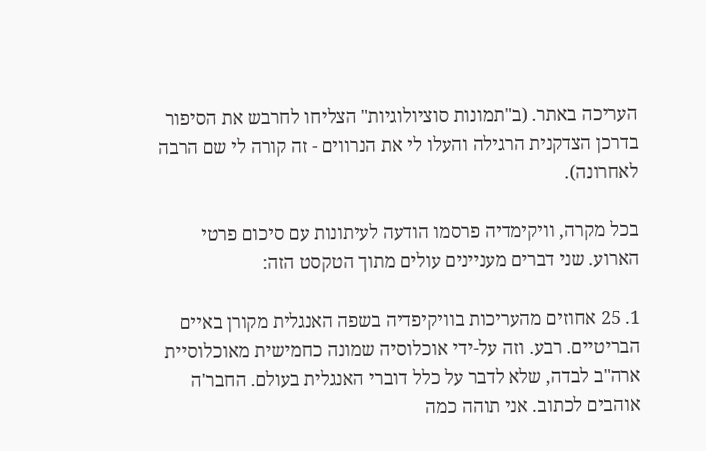העריכה באתר. (ב"תמונות סוציולוגיות" הצליחו לחרבש את הסיפור בדרכן הצדקנית הרגילה והעלו לי את הנרווים - זה קורה לי שם הרבה לאחרונה).

בכל מקרה, וויקימדיה פרסמו הודעה לעיתונות עם סיכום פרטי הארוע. שני דברים מעניינים עולים מתוך הטקסט הזה:

1. 25 אחוזים מהעריכות בוויקיפדיה בשפה האנגלית מקורן באיים הבריטיים. רבע. וזה על-ידי אוכלוסיה שמונה כחמישית מאוכלוסיית ארה"ב לבדה, שלא לדבר על כלל דוברי האנגלית בעולם. החבר'ה אוהבים לכתוב. אני תוהה כמה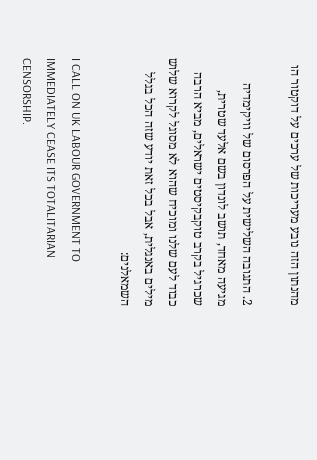מהנתון הזה נובע מעריכות של ערכים על דוקטור הו

2. התגובה השלישית על הפרסום של וויקימדיה מגיעה מאחד, תושב לונדון בשם אלעד שטרית, שכרגיל בקרב טוקבקיסטים ישראלים, מביא הרבה כבוד לעם שלנו ומוכיח שהוא לא מסוגל לקרוא שלוש מילים באנגלית, אבל בכל זאת יודע שזה הכל בגלל השמאלנים:

I CALL ON UK LABOUR GOVERNMENT TO IMMEDIATELY CEASE ITS TOTALITARIAN CENSORSHIP.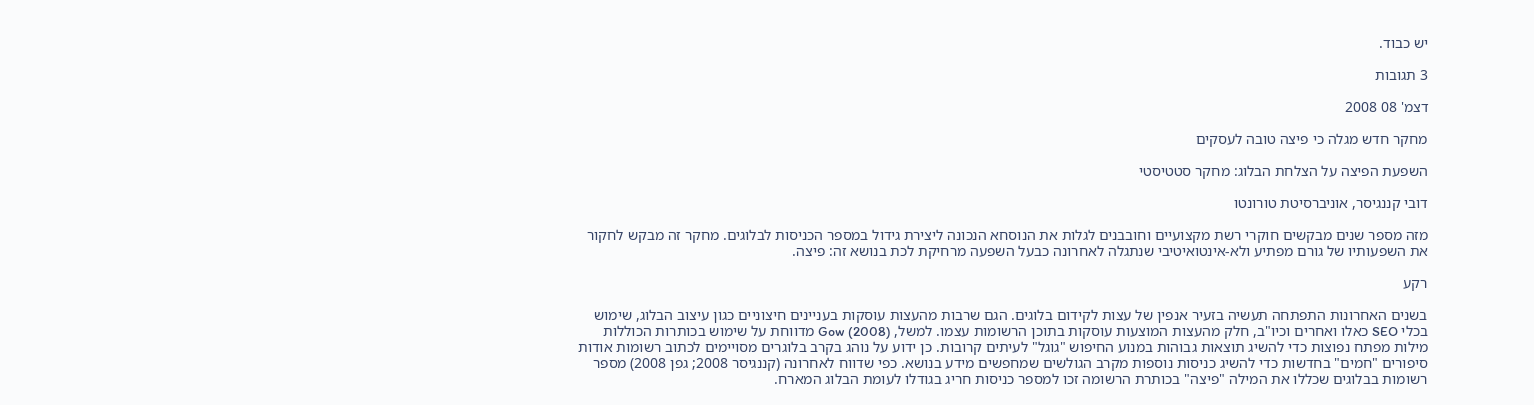יש כבוד.

3 תגובות

דצמ' 08 2008

מחקר חדש מגלה כי פיצה טובה לעסקים

השפעת הפיצה על הצלחת הבלוג: מחקר סטטיסטי

דובי קננגיסר, אוניברסיטת טורונטו

מזה מספר שנים מבקשים חוקרי רשת מקצועיים וחובבנים לגלות את הנוסחא הנכונה ליצירת גידול במספר הכניסות לבלוגים. מחקר זה מבקש לחקור את השפעותיו של גורם מפתיע ולא-אינטואיטיבי שנתגלה לאחרונה כבעל השפעה מרחיקת לכת בנושא זה: פיצה.

רקע

בשנים האחרונות התפתחה תעשיה בזעיר אנפין של עצות לקידום בלוגים. הגם שרבות מהעצות עוסקות בעניינים חיצוניים כגון עיצוב הבלוג, שימוש בכלי SEO כאלו ואחרים וכיו"ב, חלק מהעצות המוצעות עוסקות בתוכן הרשומות עצמו. למשל, Gow (2008) מדווחת על שימוש בכותרות הכוללות מילות מפתח נפוצות כדי להשיג תוצאות גבוהות במנוע החיפוש "גוגל" לעיתים קרובות. כן ידוע על נוהג בקרב בלוגרים מסויימים לכתוב רשומות אודות סיפורים "חמים" בחדשות כדי להשיג כניסות נוספות מקרב הגולשים שמחפשים מידע בנושא. כפי שדווח לאחרונה (קננגיסר 2008; גפן 2008) מספר רשומות בבלוגים שכללו את המילה "פיצה" בכותרת הרשומה זכו למספר כניסות חריג בגודלו לעומת הבלוג המארח.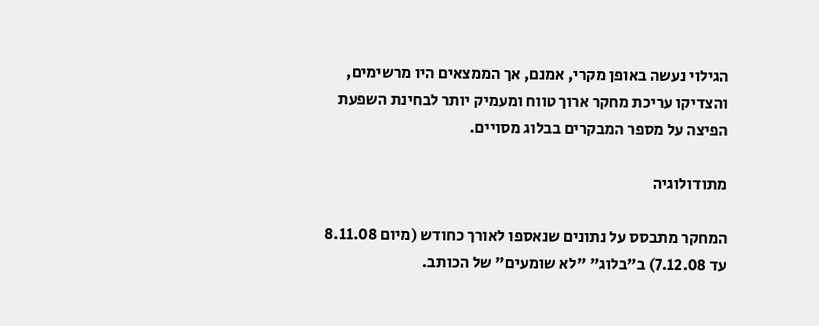הגילוי נעשה באופן מקרי, אמנם, אך הממצאים היו מרשימים, והצדיקו עריכת מחקר ארוך טווח ומעמיק יותר לבחינת השפעת הפיצה על מספר המבקרים בבלוג מסויים.

מתודולוגיה

המחקר מתבסס על נתונים שנאספו לאורך כחודש (מיום 8.11.08 עד 7.12.08) ב"בלוג" "לא שומעים" של הכותב.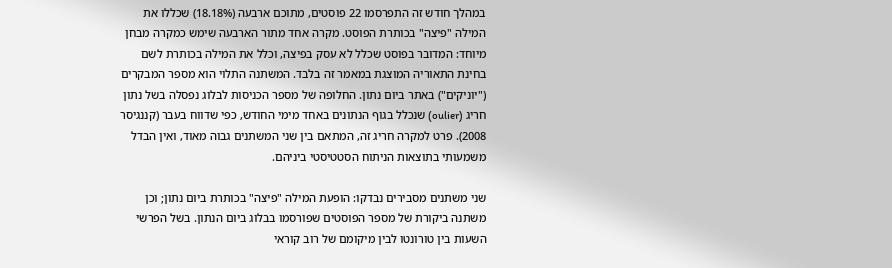במהלך חודש זה התפרסמו 22 פוסטים, מתוכם ארבעה (18.18%) שכללו את המילה "פיצה" בכותרת הפוסט. מקרה אחד מתור הארבעה שימש כמקרה מבחן מיוחד: המדובר בפוסט שכלל לא עסק בפיצה, וכלל את המילה בכותרת לשם בחינת התאוריה המוצגת במאמר זה בלבד. המשתנה התלוי הוא מספר המבקרים ("יוניקים") באתר ביום נתון. החלופה של מספר הכניסות לבלוג נפסלה בשל נתון חריג (oulier) שנכלל בגוף הנתונים באחד מימי החודש, כפי שדווח בעבר (קננגיסר 2008). פרט למקרה חריג זה, המתאם בין שני המשתנים גבוה מאוד, ואין הבדל משמעותי בתוצאות הניתוח הסטטיסטי ביניהם.

שני משתנים מסבירים נבדקו: הופעת המילה "פיצה" בכותרת ביום נתון; וכן משתנה ביקורת של מספר הפוסטים שפורסמו בבלוג ביום הנתון. בשל הפרשי השעות בין טורונטו לבין מיקומם של רוב קוראי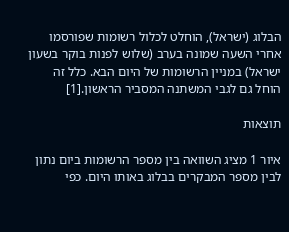הבלוג (ישראל), הוחלט לכלול רשומות שפורסמו אחרי השעה שמונה בערב (שלוש לפנות בוקר בשעון ישראל) במניין הרשומות של היום הבא. כלל זה הוחל גם לגבי המשתנה המסביר הראשון.[1]

תוצאות

איור 1 מציג השוואה בין מספר הרשומות ביום נתון לבין מספר המבקרים בבלוג באותו היום. כפי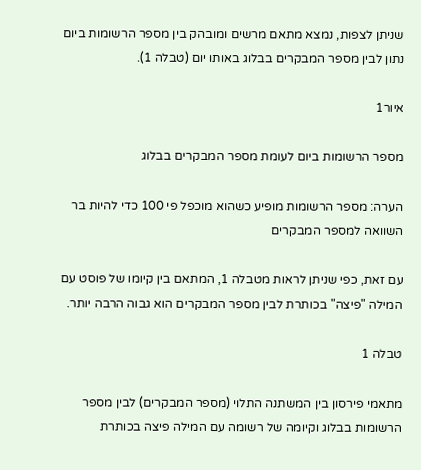שניתן לצפות, נמצא מתאם מרשים ומובהק בין מספר הרשומות ביום נתון לבין מספר המבקרים בבלוג באותו יום (טבלה 1).

איור1

מספר הרשומות ביום לעומת מספר המבקרים בבלוג

הערה: מספר הרשומות מופיע כשהוא מוכפל פי 100 כדי להיות בר השוואה למספר המבקרים

עם זאת, כפי שניתן לראות מטבלה 1, המתאם בין קיומו של פוסט עם המילה "פיצה" בכותרת לבין מספר המבקרים הוא גבוה הרבה יותר.

טבלה 1

מתאמי פירסון בין המשתנה התלוי (מספר המבקרים) לבין מספר הרשומות בבלוג וקיומה של רשומה עם המילה פיצה בכותרת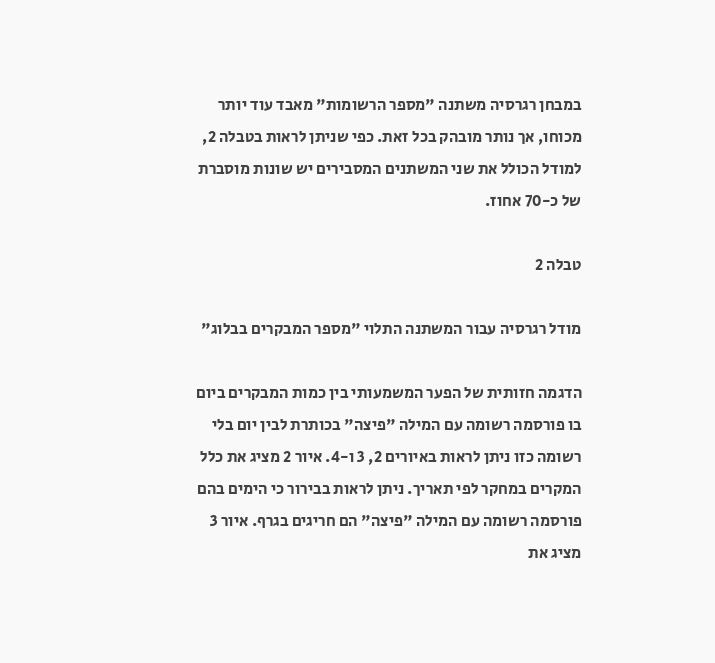במבחן רגרסיה משתנה "מספר הרשומות" מאבד עוד יותר מכוחו, אך נותר מובהק בכל זאת. כפי שניתן לראות בטבלה 2, למודל הכולל את שני המשתנים המסבירים יש שונות מוסברת של כ-70 אחוז.

טבלה 2

מודל רגרסיה עבור המשתנה התלוי "מספר המבקרים בבלוג"

הדגמה חזותית של הפער המשמעותי בין כמות המבקרים ביום בו פורסמה רשומה עם המילה "פיצה" בכותרת לבין יום בלי רשומה כזו ניתן לראות באיורים 2, 3 ו-4. איור 2 מציג את כלל המקרים במחקר לפי תאריך. ניתן לראות בבירור כי הימים בהם פורסמה רשומה עם המילה "פיצה" הם חריגים בגרף. איור 3 מציג את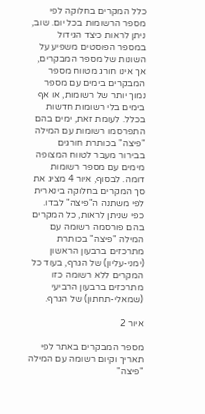כלל המקרים בחלוקה לפי מספר הרשומות בכל יום. שוב, ניתן לראות כיצד הגידול במספר הפוסטים משפיע על השונות של מספר המבקרים, אך אינו חורג מטווח מספר המבקרים בימים עם מספר נמוך יותר של רשומות, או אף בימים בלי רשומות חדשות בכלל. לעומת זאת, ימים בהם התפרסמו רשומות עם המילה "פיצה" בכותרת חורגים בבירור מעבר לטווח המצופה מימים עם מספר רשומות דומה. לבסוף, איור 4 מציג את סך המקרים בחלוקה בינארית לפי משתנה ה"פיצה" לבדו. כפי שניתן לראות, כל המקרים בהם פורסמה רשומה עם המילה "פיצה" בכותרת מתרכזים ברבעון הראשון (ימני-עליון) של הגרף, בעוד כל המקרים ללא רשומה כזו מתרכזים ברבעון הרביעי (שמאלי-תחתון) של הגרף.

איור 2

מספר המבקרים באתר לפי תאריך וקיום רשומה עם המילה "פיצה"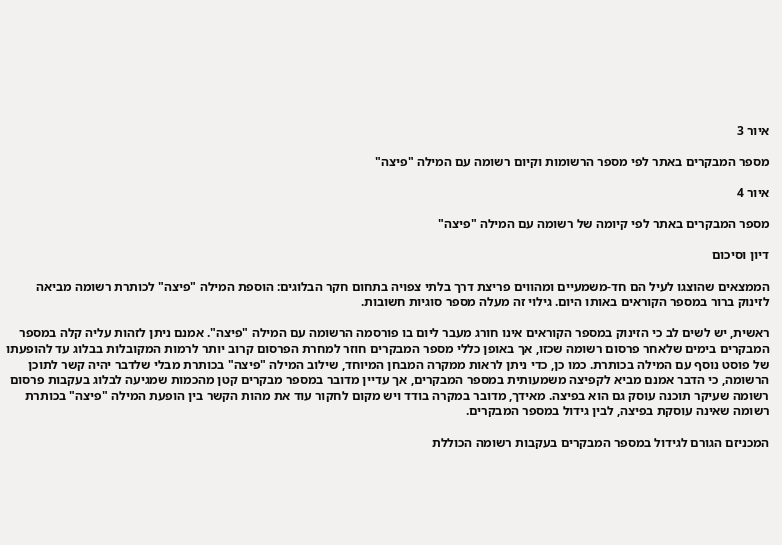איור 3

מספר המבקרים באתר לפי מספר הרשומות וקיום רשומה עם המילה "פיצה"

איור 4

מספר המבקרים באתר לפי קיומה של רשומה עם המילה "פיצה"

דיון וסיכום

הממצאים שהוצגו לעיל הם חד-משמעיים ומהווים פריצת דרך בלתי צפויה בתחום חקר הבלוגים: הוספת המילה "פיצה" לכותרת רשומה מביאה לזינוק ברור במספר הקוראים באותו היום. גילוי זה מעלה מספר סוגיות חשובות.

ראשית, יש לשים לב כי הזינוק במספר הקוראים אינו חורג מעבר ליום בו פורסמה הרשומה עם המילה "פיצה". אמנם ניתן לזהות עליה קלה במספר המבקרים בימים שלאחר פרסום רשומה שכזו, אך באופן כללי מספר המבקרים חוזר למחרת הפרסום קרוב יותר לרמות המקובלות בבלוג עד להופעתו של פוסט נוסף עם המילה בכותרת. כמו כן, כדי ניתן לראות ממקרה המבחן המיוחד, שילוב המילה "פיצה" בכותרת מבלי שלדבר יהיה קשר לתוכן הרשומה, כי הדבר אמנם מביא לקפיצה משמעותית במספר המבקרים, אך עדיין מדובר במספר מבקרים קטן מהכמות שמגיעה לבלוג בעקבות פרסום רשומה שעיקר תוכנה עוסק גם הוא בפיצה. מאידך, מדובר במקרה בודד ויש מקום לחקור עוד את מהות הקשר בין הופעת המילה "פיצה" בכותרת רשומה שאינה עוסקת בפיצה, לבין גידול במספר המבקרים.

המכניזם הגורם לגידול במספר המבקרים בעקבות רשומה הכוללת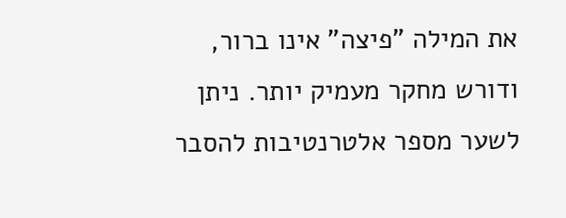את המילה "פיצה" אינו ברור, ודורש מחקר מעמיק יותר. ניתן לשער מספר אלטרנטיבות להסבר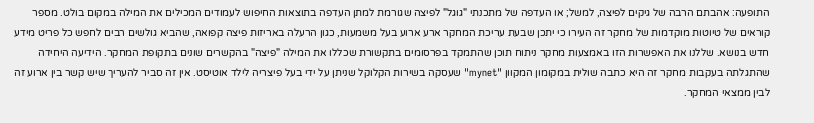התופעה: אהבתם הרבה של גיקים לפיצה, למשל; או העדפה של מתכנתי "גוגל" לפיצה שגורמת למתן העדפה בתוצאות החיפוש לעמודים המכילים את המילה במקום בולט. מספר קוראים של טיוטות מוקדמות של מחקר זה העירו כי יתכן שבעת עריכת המחקר ארע ארוע בעל משמעות, כגון הרעלה באריזות פיצה קפואה, שהביא גולשים רבים לחפש כל פריט מידע חדש בנושא. שללנו את האפשרות הזו באמצעות מחקר ניתוח תוכן שהתמקד בפרסומים בתקשורת שכללו את המילה "פיצה" בהקשרים שונים בתקופת המחקר. הידיעה היחידה שהתגלתה בעקבות מחקר זה היא כתבה שולית במקומון המקוון "mynet" שעסקה בשירות הקלוקל שניתן על ידי בעל פיצריה לילד אוטיסט. אין זה סביר להעריך שיש קשר בין ארוע זה לבין ממצאי המחקר.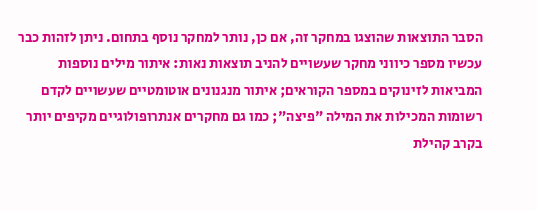הסבר התוצאות שהוצגו במחקר זה, אם כן, נותר למחקר נוסף בתחום. ניתן לזהות כבר עכשיו מספר כיווני מחקר שעשויים להניב תוצאות נאות: איתור מילים נוספות המביאות לזינוקים במספר הקוראים; איתור מנגנונים אוטומטיים שעשויים לקדם רשומות המכילות את המילה "פיצה"; כמו גם מחקרים אנתרופולוגיים מקיפים יותר בקרב קהילת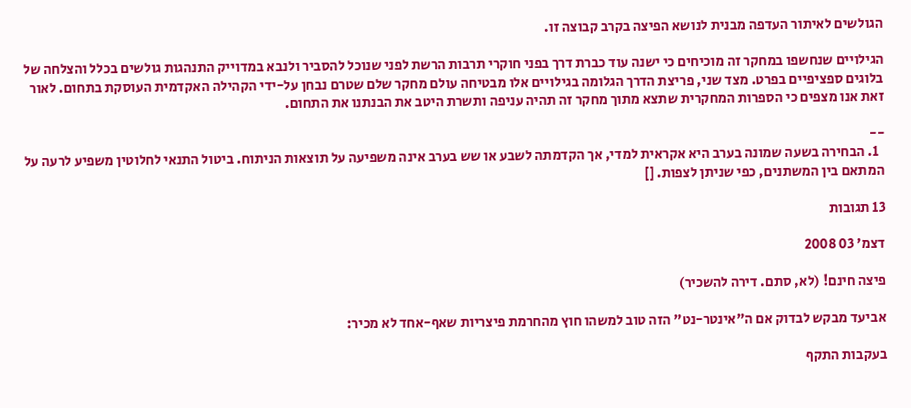הגולשים לאיתור העדפה מבנית לנושא הפיצה בקרב קבוצה זו.

הגילויים שנחשפו במחקר זה מוכיחים כי ישנה עוד כברת דרך בפני חוקרי תרבות הרשת לפני שנוכל להסביר ולנבא במדוייק התנהגות גולשים בכלל והצלחה של בלוגים ספציפיים בפרט. מצד שני, פריצת הדרך הגלומה בגילויים אלו מבטיחה עולם מחקר שלם שטרם נבחן על-ידי הקהילה האקדמית העוסקת בתחום. לאור זאת אנו מצפים כי הספרות המחקרית שתצא מתוך מחקר זה תהיה עניפה ותשרת היטב את הבנתנו את התחום.

--
  1. הבחירה בשעה שמונה בערב היא אקראית למדי, אך הקדמתה לשבע או שש בערב אינה משפיעה על תוצאות הניתוח. ביטול התנאי לחלוטין משפיע לרעה על המתאם בין המשתנים, כפי שניתן לצפות. []

13 תגובות

דצמ' 03 2008

פיצה חינם! (לא, סתם. דירה להשכיר)

אביעד מבקש לבדוק אם ה"אינטר-נט" הזה טוב למשהו חוץ מהחרמת פיצריות שאף-אחד לא מכיר:

בעקבות התקף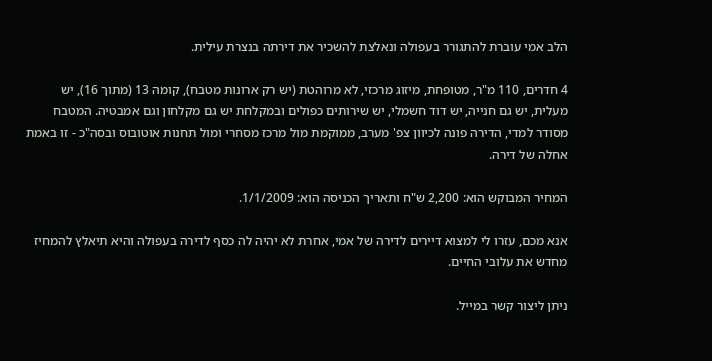הלב אמי עוברת להתגורר בעפולה ונאלצת להשכיר את דירתה בנצרת עילית.

4 חדרים, 110 מ"ר, מטופחת, מיזוג מרכזי, לא מרוהטת (יש רק ארונות מטבח), קומה 13 (מתוך 16), יש מעלית, יש גם חנייה, יש דוד חשמלי, יש שירותים כפולים ובמקלחת יש גם מקלחון וגם אמבטיה. המטבח מסודר למדי, הדירה פונה לכיוון צפ' מערב, ממוקמת מול מרכז מסחרי ומול תחנות אוטובוס ובסה"כ - זו באמת אחלה של דירה.

המחיר המבוקש הוא: 2,200 ש"ח ותאריך הכניסה הוא: 1/1/2009.

אנא מכם, עזרו לי למצוא דיירים לדירה של אמי, אחרת לא יהיה לה כסף לדירה בעפולה והיא תיאלץ להמחיז מחדש את עלובי החיים.

ניתן ליצור קשר במייל.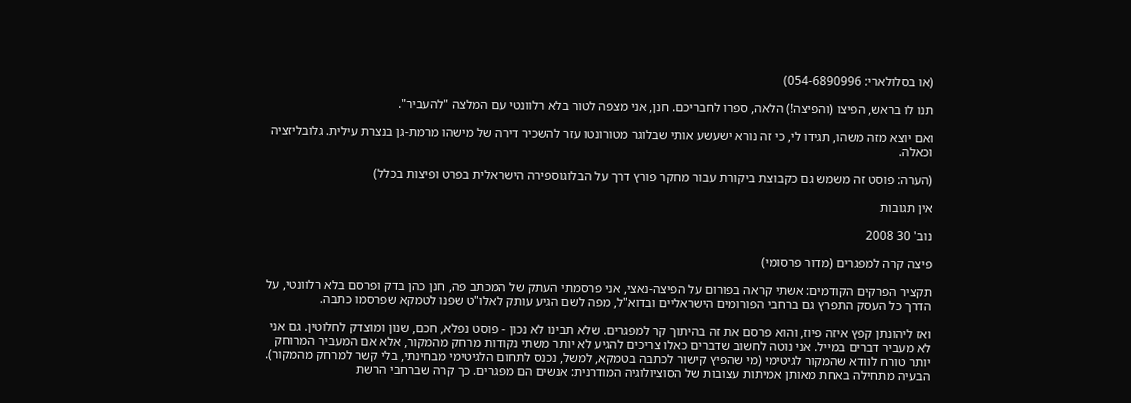(או בסלולארי: 054-6890996)

תנו לו בראש, הפיצו (והפיצה!) הלאה, ספרו לחבריכם. חנן, אני מצפה לטור בלא רלוונטי עם המלצה "להעביר".

ואם יוצא מזה משהו, תגידו לי, כי זה נורא ישעשע אותי שבלוגר מטורונטו עזר להשכיר דירה של מישהו מרמת-גן בנצרת עילית. גלובליזציה וכאלה.

(הערה: פוסט זה משמש גם כקבוצת ביקורת עבור מחקר פורץ דרך על הבלוגוספירה הישראלית בפרט ופיצות בכלל)

אין תגובות

נוב' 30 2008

פיצה קרה למפגרים (מדור פרסומי)

תקציר הפרקים הקודמים: אשתי קראה בפורום על הפיצה-נאצי, אני פרסמתי העתק של המכתב פה, חנן כהן בדק ופרסם בלא רלוונטי, על הדרך כל העסק התפרץ גם ברחבי הפורומים הישראליים ובדוא"ל, מפה לשם הגיע עותק לאלו"ט שפנו לטמקא שפרסמו כתבה.

ואז ליהונתן קפץ איזה פיוז, והוא פרסם את זה בהיתוך קר למפגרים. שלא תבינו לא נכון - פוסט נפלא, חכם, שנון ומוצדק לחלוטין. גם אני לא מעביר דברים במייל. אני נוטה לחשוב שדברים כאלו צריכים להגיע לא יותר משתי נקודות מרחק מהמקור, אלא אם המעביר המרוחק יותר טורח לוודא שהמקור לגיטימי (מי שהפיץ קישור לכתבה בטמקא, למשל, נכנס לתחום הלגיטימי מבחינתי, בלי קשר למרחק מהמקור). הבעיה מתחילה באחת מאותן אמיתות עצובות של הסוציולוגיה המודרנית: אנשים הם מפגרים. כך קרה שברחבי הרשת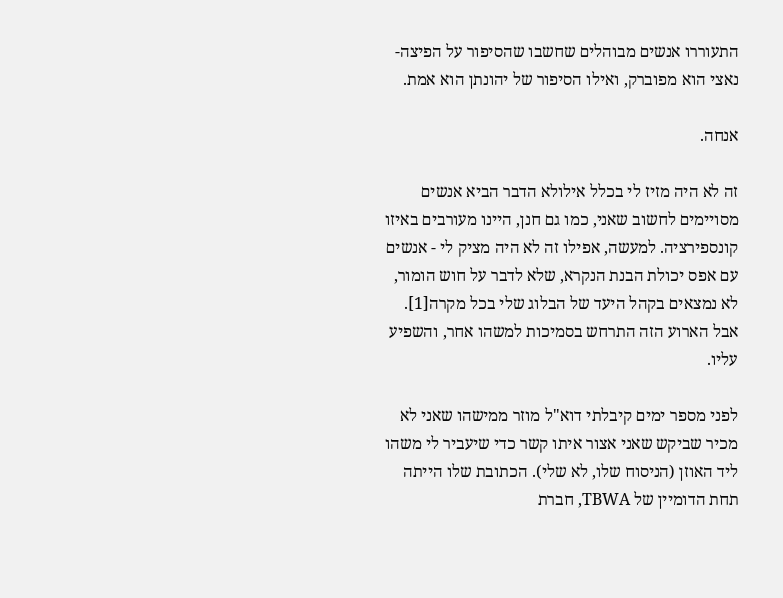התעוררו אנשים מבוהלים שחשבו שהסיפור על הפיצה-נאצי הוא מפוברק, ואילו הסיפור של יהונתן הוא אמת.

אנחה.

זה לא היה מזיז לי בכלל אילולא הדבר הביא אנשים מסויימים לחשוב שאני, כמו גם חנן, היינו מעורבים באיזו קונספירציה. למעשה, אפילו זה לא היה מציק לי - אנשים עם אפס יכולת הבנת הנקרא, שלא לדבר על חוש הומור, לא נמצאים בקהל היעד של הבלוג שלי בכל מקרה[1]. אבל הארוע הזה התרחש בסמיכות למשהו אחר, והשפיע עליו.

לפני מספר ימים קיבלתי דוא"ל מוזר ממישהו שאני לא מכיר שביקש שאני אצור איתו קשר כדי שיעביר לי משהו ליד האוזן (הניסוח שלו, לא שלי). הכתובת שלו הייתה תחת הדומיין של TBWA, חברת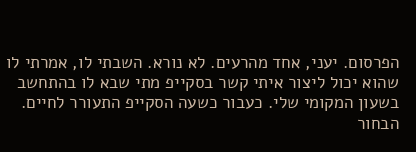הפרסום. יעני, אחד מהרעים. לא נורא. השבתי לו, אמרתי לו שהוא יכול ליצור איתי קשר בסקייפ מתי שבא לו בהתחשב בשעון המקומי שלי. כעבור כשעה הסקייפ התעורר לחיים. הבחור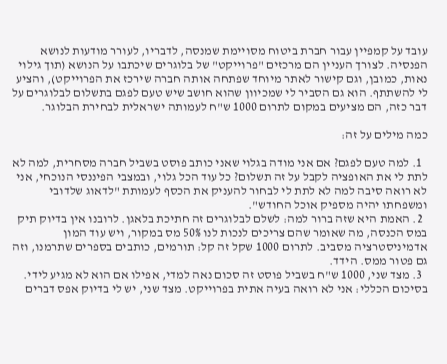עובד על קמפיין עבור חברת ביטוח מסויימת שמנסה, לדבריו, לעורר מודעות לנושא הפנסיה. לצורך העניין הם מרכזים "פרוייקט" של בלוגרים שיכתבו על הנושא (תוך גילוי נאות, כמובן, וגם קישור לאתר מיוחד שפתחה אותה חברה שירכז את הפרוייקט), והציע לי להשתתף. הוא גם הסביר לי שמכיוון שהוא חושב שיש טעם לפגם בתשלום לבלוגרים על דבר כזה, הם מציעים במקום לתרום 1000 ש"ח לעמותה ישראלית לבחירת הבלוגר.

כמה מילים על זה:

  1. למה טעם לפגם? אם אני מודה בגלוי שאני כותב פוסט בשביל חברה מסחרית, למה לא לתת לי את האופציה לקבל על זה תשלום? כל עוד הכל גלוי, ובמצבי הפיננסי הנוכחי, אני לא רואה סיבה למה לא לתת לי לבחור להעניק את הכסף לעמותת "לדאוג שלדובי ומשפחתו יהיה מספיק אוכל החודש".
  2. האמת היא שזה ברור למה: לשלם לבלוגרים זה חתיכת בלאגן. לרובנו אין בדיוק תיק במס הכנסה, מה שאומר שהם צריכים לנכות לנו 50% מס במקור, ויש עוד המון אדמיניסטרציה מסביב. לתרום 1000 שקל זה קל: תורמים, כותבים בספרים שתרמנו, וזה גם פטור ממס. הידד.
  3. מצד שני, 1000 ש"ח בשביל פוסט זה סכום נאה למדי, אפילו אם הוא לא מגיע לידי. בסיכום הכללי: אני לא רואה בעיה אתית בפרוייקט. מצד שני, יש לי בדיוק אפס דברים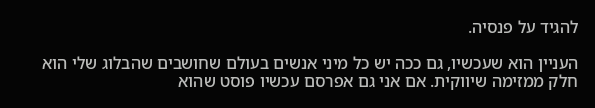להגיד על פנסיה.

העניין הוא שעכשיו, גם ככה יש כל מיני אנשים בעולם שחושבים שהבלוג שלי הוא חלק ממזימה שיווקית. אם אני גם אפרסם עכשיו פוסט שהוא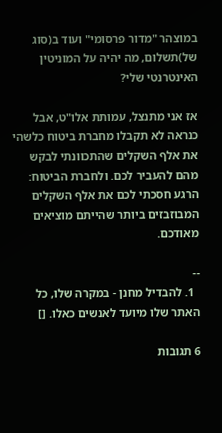במוצהר "מדור פרסומי" ועוד ב(סוג של)תשלום, מה יהיה על המוניטין האינטרנטי שלי?

אז אני מתנצל, עמותת אלו"ט, אבל כנראה לא תקבלו מחברת ביטוח כלשהי את אלף השקלים שהתכוונתי לבקש מהם להעביר לכם. ולחברת הביטוח: הרגע חסכתי לכם את אלף השקלים המבוזבזים ביותר שהייתם מוציאים מאודכם.

--
  1. להבדיל מחנן - במקרה שלו, כל האתר שלו מיועד לאנשים כאלו. []

6 תגובות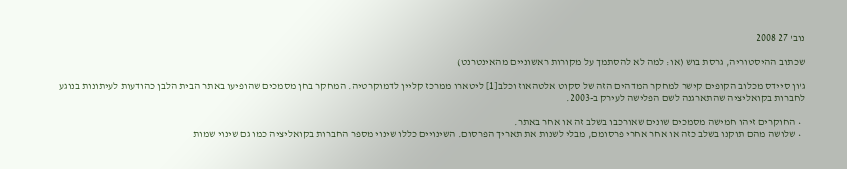נוב' 27 2008

שכתוב ההיסטוריה, גרסת בוש (או: למה לא להסתמך על מקורות ראשוניים מהאינטרנט)

ג'ון סיידס מכלוב הקופים קישר למחקר המדהים הזה של סקוט אלטהאוז וכלב[1] ליטארו ממרכז קליין לדמוקרטיה. המחקר בחן מסמכים שהופיעו באתר הבית הלבן כהודעות לעיתונות בנוגע לחברות בקואליציה שהתארגנה לשם הפלישה לעירק ב-2003.

  • החוקרים זיהו חמישה מסמכים שונים שאורכבו בשלב זה או אחר באתר.
  • שלושה מהם תוקנו בשלב כזה או אחר אחרי פרסומם, מבלי לשנות את תאריך הפרסום. השינויים כללו שינוי מספר החברות בקואליציה כמו גם שינוי שמות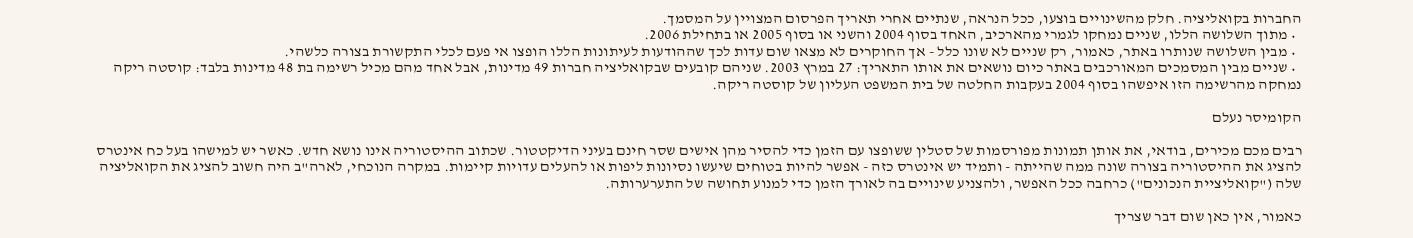החברות בקואליציה. חלק מהשינויים בוצעו, ככל הנראה, שנתיים אחרי תאריך הפרסום המצויין על המסמך.
  • מתוך השלושה הללו, שניים נמחקו לגמרי מהארכיב, האחד בסוף 2004 והשני או בסוף 2005 או בתחילת 2006.
  • מבין השלושה שנותרו באתר, כאמור, רק שניים לא שונו כלל - אך החוקרים לא מצאו שום עדות לכך שההודעות לעיתונות הללו הופצו אי פעם לכלי התקשורת בצורה כלשהי.
  • שניים מבין המסמכים המאורכבים באתר כיום נושאים את אותו התאריך: 27 במרץ 2003. שניהם קובעים שבקואליציה חברות 49 מדינות, אבל אחד מהם מכיל רשימה בת 48 מדינות בלבד: קוסטה ריקה נמחקה מהרשימה הזו איפשהו בסוף 2004 בעקבות החלטה של בית המשפט העליון של קוסטה ריקה.

הקומיסר נעלם

רבים מכם מכירים, בודאי, את אותן תמונות מפורסמות של סטלין ששופצו עם הזמן כדי להסיר מהן אישים שסר חינם בעיני הדיקטטור. שכתוב ההיסטוריה אינו נושא חדש. כאשר יש למישהו בעל כח אינטרס להציג את ההיסטוריה בצורה שונה ממה שהייתה - ותמיד יש אינטרס כזה - אפשר להיות בטוחים שיעשו נסיונות ליפות או להעלים עדויות קיימות. במקרה הנוכחי, לארה"ב היה חשוב להציג את הקואליציה שלה ("קואליציית הנכונים") כרחבה ככל האפשר, ולהצניע שינויים בה לאורך הזמן כדי למנוע תחושה של התערערותה.

כאמור, אין כאן שום דבר שצריך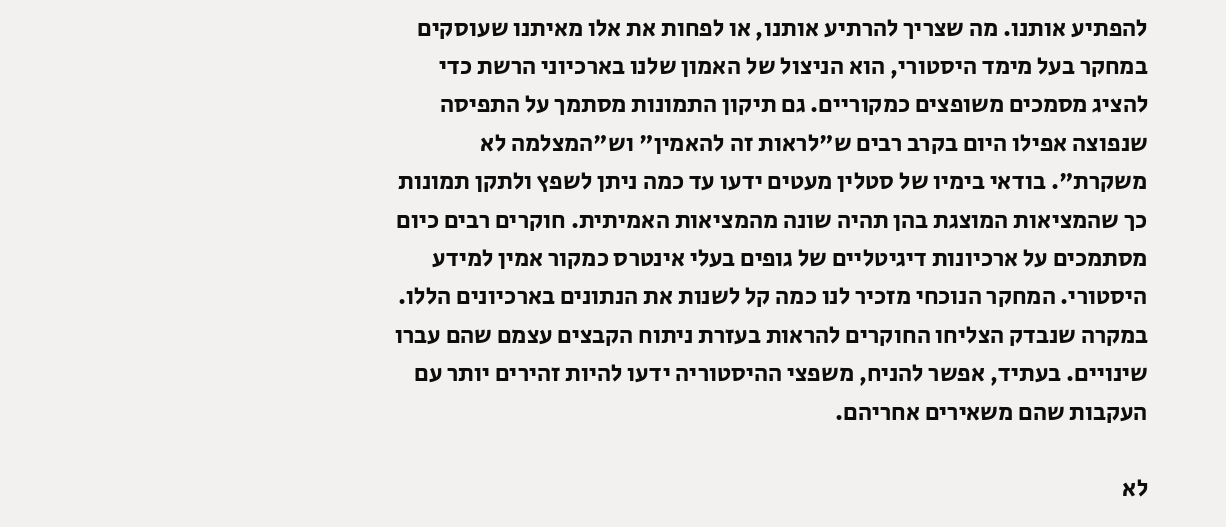להפתיע אותנו. מה שצריך להרתיע אותנו, או לפחות את אלו מאיתנו שעוסקים במחקר בעל מימד היסטורי, הוא הניצול של האמון שלנו בארכיוני הרשת כדי להציג מסמכים משופצים כמקוריים. גם תיקון התמונות מסתמך על התפיסה שנפוצה אפילו היום בקרב רבים ש"לראות זה להאמין" וש"המצלמה לא משקרת". בודאי בימיו של סטלין מעטים ידעו עד כמה ניתן לשפץ ולתקן תמונות כך שהמציאות המוצגת בהן תהיה שונה מהמציאות האמיתית. חוקרים רבים כיום מסתמכים על ארכיונות דיגיטליים של גופים בעלי אינטרס כמקור אמין למידע היסטורי. המחקר הנוכחי מזכיר לנו כמה קל לשנות את הנתונים בארכיונים הללו. במקרה שנבדק הצליחו החוקרים להראות בעזרת ניתוח הקבצים עצמם שהם עברו שינויים. בעתיד, אפשר להניח, משפצי ההיסטוריה ידעו להיות זהירים יותר עם העקבות שהם משאירים אחריהם.

לא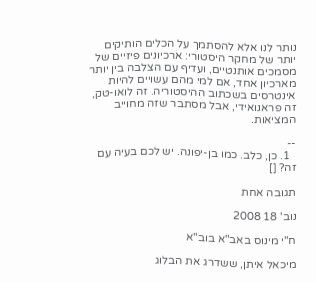נותר לנו אלא להסתמך על הכלים הותיקים יותר של מחקר היסטורי: ארכיונים פיזיים של מסמכים אותנטיים, ועדיף עם הצלבה בין יותר מארכיון אחד, אם למי מהם עשויים להיות אינטרסים בשכתוב ההיסטוריה. זה לואו-טק, זה פראנואידי, אבל מסתבר שזה מחוייב המציאות.

--
  1. כן, כלב. כמו בן-יפונה. יש לכם בעיה עם זה? []

תגובה אחת

נוב' 18 2008

ח"י מינוס באב"א בוב"א

מיכאל איתן, ששדרג את הבלוג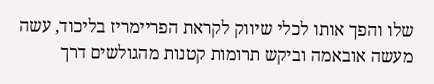שלו והפך אותו לכלי שיווק לקראת הפריימריז בליכוד, עשה מעשה אובאמה וביקש תרומות קטנות מהגולשים דרך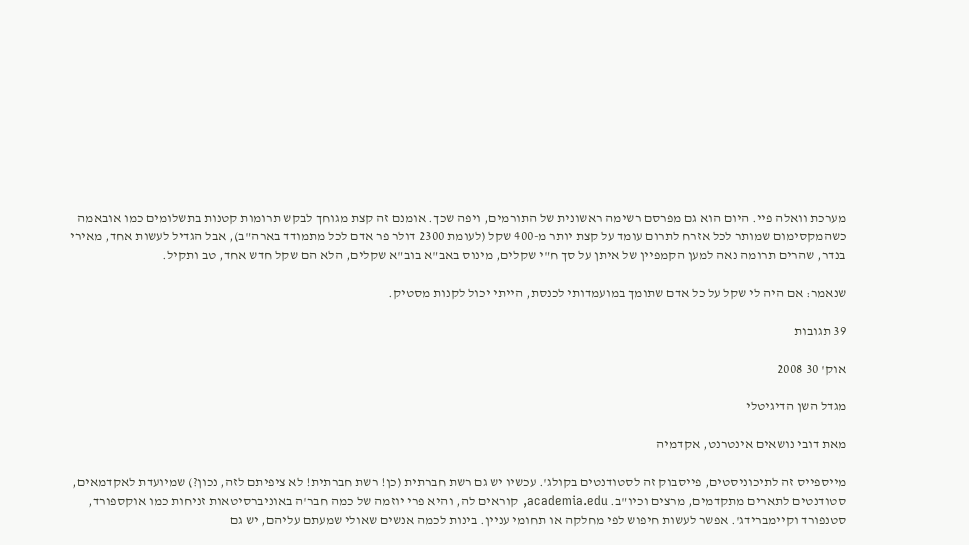מערכת וואלה פיי. היום הוא גם מפרסם רשימה ראשונית של התורמים, ויפה שכך. אומנם זה קצת מגוחך לבקש תרומות קטנות בתשלומים כמו אובאמה כשהמקסימום שמותר לכל אזרח לתרום עומד על קצת יותר מ-400 שקל (לעומת 2300 דולר פר אדם לכל מתמודד בארה"ב), אבל הגדיל לעשות אחד, מאירי בנדר, שהרים תרומה נאה למען הקמפיין של איתן על סך ח"י שקלים, מינוס באב"א בוב"א שקלים, הלא הם שקל חדש אחד, טב ותקיל.

שנאמר: אם היה לי שקל על כל אדם שתומך במועמדותי לכנסת, הייתי יכול לקנות מסטיק.

39 תגובות

אוק' 30 2008

מגדל השן הדיגיטלי

מאת דובי נושאים אינטרנט, אקדמיה

מייספייס זה לתיכוניסטים, פייסבוק זה לסטודנטים בקולג'. עכשיו יש גם רשת חברתית (כן! רשת חברתית! לא ציפיתם לזה, נכון?) שמיועדת לאקדמאים, סטודנטים לתארים מתקדמים, מרצים וכיו"ב. academia.edu, קוראים לה, והיא פרי יוזמה של כמה חבר'ה באוניברסיטאות זניחות כמו אוקספורד, סטנפורד וקיימברידג'. אפשר לעשות חיפוש לפי מחלקה או תחומי עניין. בינות לכמה אנשים שאולי שמעתם עליהם, יש גם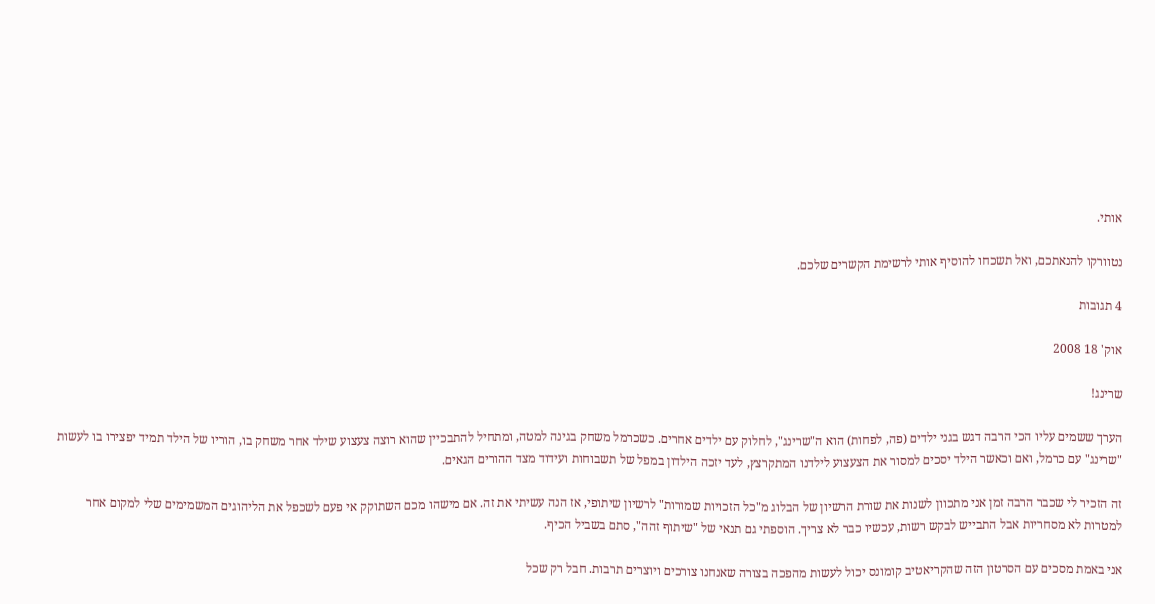אותי.

נטוורקו להנאתכם, ואל תשכחו להוסיף אותי לרשימת הקשרים שלכם.

4 תגובות

אוק' 18 2008

שרינג!

הערך ששמים עליו הכי הרבה דגש בגני ילדים (פה, לפחות) הוא ה"שרינג", לחלוק עם ילדים אחרים. כשכרמל משחק בגינה למטה, ומתחיל להתבכיין שהוא רוצה צעצוע שילד אחר משחק בו, הוריו של הילד תמיד יפצירו בו לעשות "שרינג" עם כרמל, ואם וכאשר הילד יסכים למסור את הצעצוע לילדנו המתקרצץ, לעד יזכה הילדון במפל של תשבוחות ועידוד מצד ההורים הגאים.

זה הזכיר לי שכבר הרבה זמן אני מתכוון לשנות את שורת הרשיון של הבלוג מ"כל הזכויות שמורות" לרשיון שיתופי, אז הנה עשיתי את זה. אם מישהו מכם השתוקק אי פעם לשכפל את הליהוגים המשמימים שלי למקום אחר למטרות לא מסחריות אבל התבייש לבקש רשות, עכשיו כבר לא צריך. הוספתי גם תנאי של "שיתוף זהה", סתם בשביל הכיף.

אני באמת מסכים עם הסרטון הזה שהקריאטיב קומונס יכול לעשות מהפכה בצורה שאנחנו צורכים ויוצרים תרבות. חבל רק שכל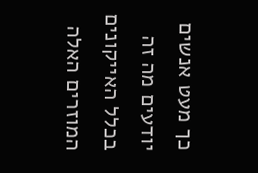כך מעט אנשים יודעים מה זה בכלל האייקונים המוזרים האלה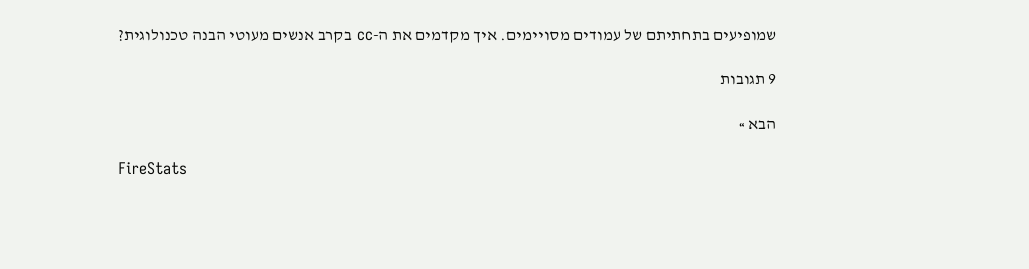שמופיעים בתחתיתם של עמודים מסויימים. איך מקדמים את ה-cc בקרב אנשים מעוטי הבנה טכנולוגית?

9 תגובות

הבא »

FireStats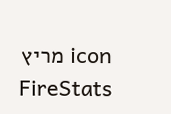icon מריץ FireStats